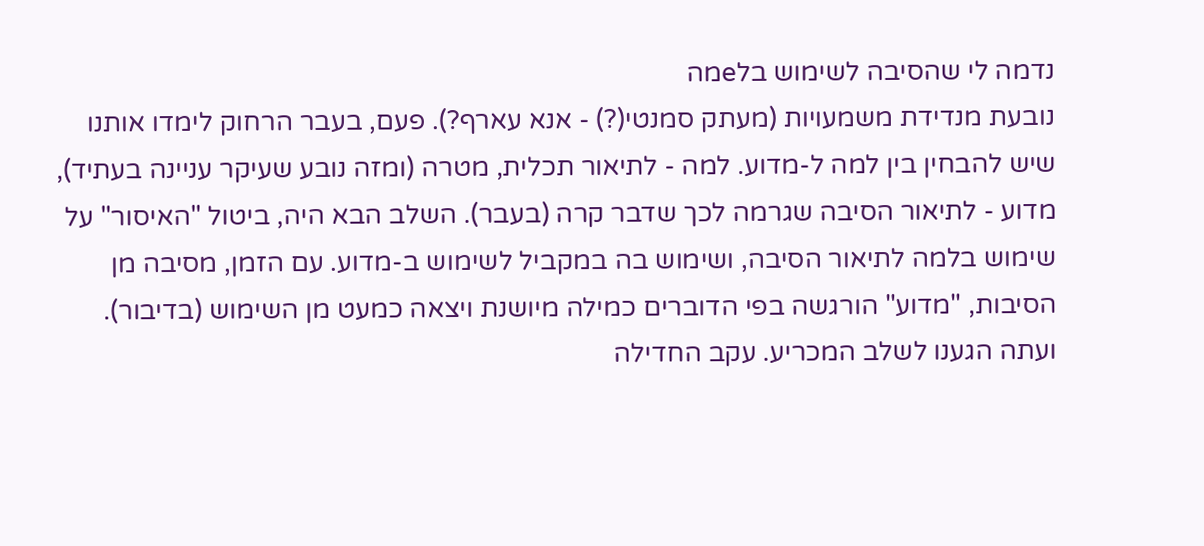נדמה לי שהסיבה לשימוש בלeמה
נובעת מנדידת משמעויות (מעתק סמנטי(?) - אנא עארף?). פעם, בעבר הרחוק לימדו אותנו שיש להבחין בין למה ל-מדוע. למה - לתיאור תכלית, מטרה (ומזה נובע שעיקר עניינה בעתיד), מדוע - לתיאור הסיבה שגרמה לכך שדבר קרה (בעבר). השלב הבא היה, ביטול "האיסור" על שימוש בלמה לתיאור הסיבה, ושימוש בה במקביל לשימוש ב-מדוע. עם הזמן, מסיבה מן הסיבות, "מדוע" הורגשה בפי הדוברים כמילה מיושנת ויצאה כמעט מן השימוש (בדיבור). ועתה הגענו לשלב המכריע. עקב החדילה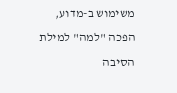משימוש ב-מדוע, הפכה "למה" למילת הסיבה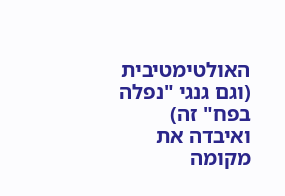האולטימטיבית (וגם גנגי "נפלה בפח" זה) ואיבדה את מקומה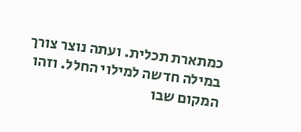כמתארת תכלית. ועתה נוצר צורך במילה חדשה למילוי החלל. וזהו המקום שבו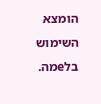הומצא השימוש בלeמה.